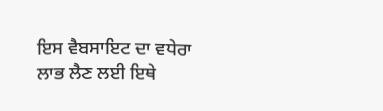ਇਸ ਵੈਬਸਾਇਟ ਦਾ ਵਧੇਰਾ ਲਾਭ ਲੈਣ ਲਈ ਇਥੇ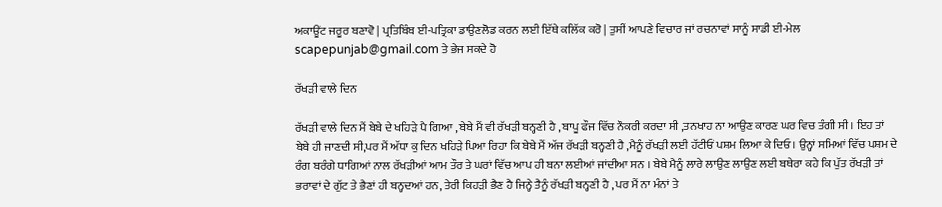ਅਕਾਊਂਟ ਜਰੂਰ ਬਣਾਵੋ | ਪ੍ਰਤਿਬਿੰਬ ਈ-ਪਤ੍ਰਿਕਾ ਡਾਉਣਲੋਡ ਕਰਨ ਲਈ ਇੱਥੇ ਕਲਿੱਕ ਕਰੋ | ਤੁਸੀਂ ਆਪਣੇ ਵਿਚਾਰ ਜਾਂ ਰਚਨਾਵਾਂ ਸਾਨੂੰ ਸਾਡੀ ਈ-ਮੇਲ scapepunjab@gmail.com ਤੇ ਭੇਜ ਸਕਦੇ ਹੋ

ਰੱਖੜੀ ਵਾਲੇ ਦਿਨ

ਰੱਖੜੀ ਵਾਲੇ ਦਿਨ ਮੈਂ ਬੇਬੇ ਦੇ ਖਹਿੜੇ ਪੈ ਗਿਆ , ਬੇਬੇ ਮੈਂ ਵੀ ਰੱਖੜੀ ਬਨ੍ਹਣੀ ਹੈ , ਬਾਪੂ ਫੌਜ ਵਿੱਚ ਨੌਕਰੀ ਕਰਦਾ ਸੀ ,ਤਨਖਾਹ ਨਾ ਆਉਣ ਕਾਰਣ ਘਰ ਵਿਚ ਤੰਗੀ ਸੀ । ਇਹ ਤਾਂ ਬੇਬੇ ਹੀ ਜਾਣਦੀ ਸੀ,ਪਰ ਮੈਂ ਅੱਧਾ ਕੁ ਦਿਨ ਖਹਿੜੇ ਪਿਆ ਰਿਹਾ ਕਿ ਬੇਬੇ ਮੈਂ ਅੱਜ ਰੱਖੜੀ ਬਨ੍ਹਣੀ ਹੈ ,ਮੈਨੂੰ ਰੱਖੜੀ ਲਈ ਹੱਟੀਓਂ ਪਸ਼ਮ ਲਿਆ ਕੇ ਦਿਓ । ਉਨ੍ਹਾਂ ਸਮਿਆਂ ਵਿੱਚ ਪਸ਼ਮ ਦੇ ਰੰਗ ਬਰੰਗੇ ਧਾਗਿਆਂ ਨਾਲ ਰੱਖੜੀਆਂ ਆਮ ਤੌਰ ਤੇ ਘਰਾਂ ਵਿੱਚ ਆਪ ਹੀ ਬਨਾ ਲਈਆਂ ਜਾਂਦੀਆ ਸਨ । ਬੇਬੇ ਮੈਨੂੰ ਲਾਰੇ ਲਾਉਣ ਲਾਉਣ ਲਈ ਬਥੇਰਾ ਕਹੇ ਕਿ ਪੁੱਤ ਰੱਖੜੀ ਤਾਂ ਭਰਾਵਾਂ ਦੇ ਗੁੱਟ ਤੇ ਭੈਣਾਂ ਹੀ ਬਨ੍ਹਦਆਂ ਹਨ, ਤੇਰੀ ਕਿਹੜੀ ਭੈਣ ਹੈ ਜਿਨ੍ਹੇ ਤੈਨੂੰ ਰੱਖੜੀ ਬਨ੍ਹਣੀ ਹੈ , ਪਰ ਮੈਂ ਨਾ ਮੰਨਾਂ ਤੇ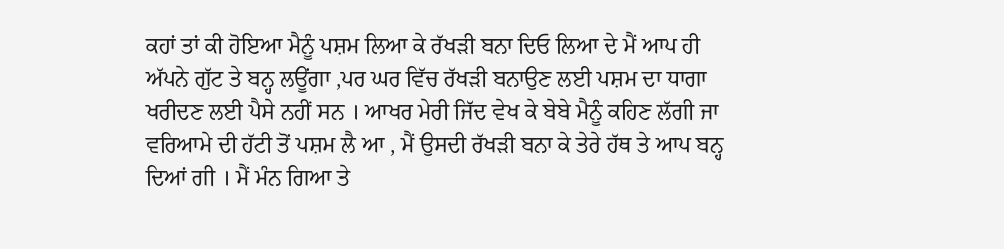ਕਹਾਂ ਤਾਂ ਕੀ ਹੋਇਆ ਮੈਨੂੰ ਪਸ਼ਮ ਲਿਆ ਕੇ ਰੱਖੜੀ ਬਨਾ ਦਿਓ ਲਿਆ ਦੇ ਮੈਂ ਆਪ ਹੀ ਅੱਪਨੇ ਗੁੱਟ ਤੇ ਬਨ੍ਹ ਲਊਂਗਾ ,ਪਰ ਘਰ ਵਿੱਚ ਰੱਖੜੀ ਬਨਾਉਣ ਲਈ ਪਸ਼ਮ ਦਾ ਧਾਗਾ ਖਰੀਦਣ ਲਈ ਪੈਸੇ ਨਹੀਂ ਸਨ । ਆਖਰ ਮੇਰੀ ਜਿੱਦ ਵੇਖ ਕੇ ਬੇਬੇ ਮੈਨੂੰ ਕਹਿਣ ਲੱਗੀ ਜਾ ਵਰਿਆਮੇ ਦੀ ਹੱਟੀ ਤੋਂ ਪਸ਼ਮ ਲੈ ਆ , ਮੈਂ ਉਸਦੀ ਰੱਖੜੀ ਬਨਾ ਕੇ ਤੇਰੇ ਹੱਥ ਤੇ ਆਪ ਬਨ੍ਹ ਦਿਆਂ ਗੀ । ਮੈਂ ਮੰਨ ਗਿਆ ਤੇ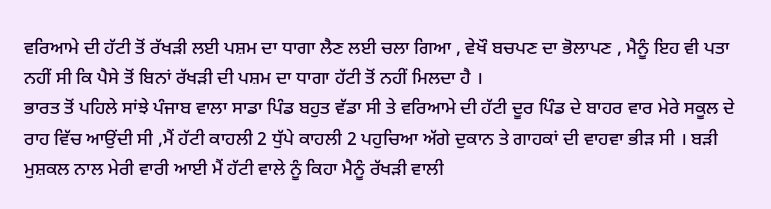ਵਰਿਆਮੇ ਦੀ ਹੱਟੀ ਤੋਂ ਰੱਖੜੀ ਲਈ ਪਸ਼ਮ ਦਾ ਧਾਗਾ ਲੈਣ ਲਈ ਚਲਾ ਗਿਆ , ਵੇਖੌ ਬਚਪਣ ਦਾ ਭੋਲਾਪਣ , ਮੈਨੂੰ ਇਹ ਵੀ ਪਤਾ ਨਹੀਂ ਸੀ ਕਿ ਪੈਸੇ ਤੋਂ ਬਿਨਾਂ ਰੱਖੜੀ ਦੀ ਪਸ਼ਮ ਦਾ ਧਾਗਾ ਹੱਟੀ ਤੋਂ ਨਹੀਂ ਮਿਲਦਾ ਹੈ ।
ਭਾਰਤ ਤੋਂ ਪਹਿਲੇ ਸਾਂਝੇ ਪੰਜਾਬ ਵਾਲਾ ਸਾਡਾ ਪਿੰਡ ਬਹੁਤ ਵੱਡਾ ਸੀ ਤੇ ਵਰਿਆਮੇ ਦੀ ਹੱਟੀ ਦੂਰ ਪਿੰਡ ਦੇ ਬਾਹਰ ਵਾਰ ਮੇਰੇ ਸਕੂਲ ਦੇ ਰਾਹ ਵਿੱਚ ਆਉਂਦੀ ਸੀ ,ਮੈਂ ਹੱਟੀ ਕਾਹਲੀ 2 ਧੁੱਪੇ ਕਾਹਲੀ 2 ਪਹੁਚਿਆ ਅੱਗੇ ਦੁਕਾਨ ਤੇ ਗਾਹਕਾਂ ਦੀ ਵਾਹਵਾ ਭੀੜ ਸੀ । ਬੜੀ ਮੁਸ਼ਕਲ ਨਾਲ ਮੇਰੀ ਵਾਰੀ ਆਈ ਮੈਂ ਹੱਟੀ ਵਾਲੇ ਨੂੰ ਕਿਹਾ ਮੈਨੂੰ ਰੱਖੜੀ ਵਾਲੀ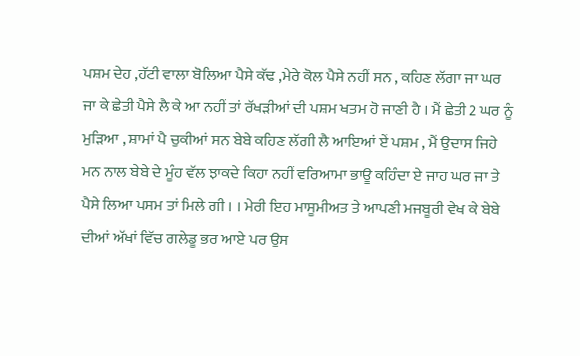ਪਸ਼ਮ ਦੇਹ ,ਹੱਟੀ ਵਾਲਾ ਬੋਲਿਆ ਪੈਸੇ ਕੱਢ ,ਮੇਰੇ ਕੋਲ ਪੈਸੇ ਨਹੀਂ ਸਨ , ਕਹਿਣ ਲੱਗਾ ਜਾ ਘਰ ਜਾ ਕੇ ਛੇਤੀ ਪੈਸੇ ਲੈ ਕੇ ਆ ਨਹੀਂ ਤਾਂ ਰੱਖੜੀਆਂ ਦੀ ਪਸ਼ਮ ਖਤਮ ਹੋ ਜਾਣੀ ਹੈ । ਮੈਂ ਛੇਤੀ 2 ਘਰ ਨੂੰ ਮੁੜਿਆ , ਸ਼ਾਮਾਂ ਪੈ ਚੁਕੀਆਂ ਸਨ ਬੇਬੇ ਕਹਿਣ ਲੱਗੀ ਲੈ ਆਇਆਂ ਏਂ ਪਸ਼ਮ , ਮੈਂ ਉਦਾਸ ਜਿਹੇ ਮਨ ਨਾਲ ਬੇਬੇ ਦੇ ਮੂੰਹ ਵੱਲ ਝਾਕਦੇ ਕਿਹਾ ਨਹੀਂ ਵਰਿਆਮਾ ਭਾਊ ਕਹਿੰਦਾ ਏ ਜਾਹ ਘਰ ਜਾ ਤੇ ਪੈਸੇ ਲਿਆ ਪਸਮ ਤਾਂ ਮਿਲੇ ਗੀ । । ਮੇਰੀ ਇਹ ਮਾਸੂਮੀਅਤ ਤੇ ਆਪਣੀ ਮਜਬੂਰੀ ਵੇਖ ਕੇ ਬੇਬੇ ਦੀਆਂ ਅੱਖਾਂ ਵਿੱਚ ਗਲੇਡੂ ਭਰ ਆਏ ਪਰ ਉਸ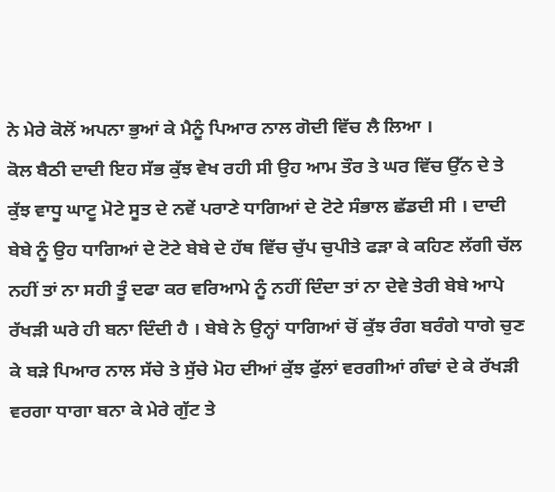ਨੇ ਮੇਰੇ ਕੋਲੋਂ ਅਪਨਾ ਭੁਆਂ ਕੇ ਮੈਨੂੰ ਪਿਆਰ ਨਾਲ ਗੋਦੀ ਵਿੱਚ ਲੈ ਲਿਆ ।
ਕੋਲ ਬੈਠੀ ਦਾਦੀ ਇਹ ਸੱਭ ਕੁੱਝ ਵੇਖ ਰਹੀ ਸੀ ਉਹ ਆਮ ਤੌਰ ਤੇ ਘਰ ਵਿੱਚ ਉੱਨ ਦੇ ਤੇ ਕੁੱਝ ਵਾਧੂ ਘਾਟੂ ਮੋਟੇ ਸੂਤ ਦੇ ਨਵੇਂ ਪਰਾਣੇ ਧਾਗਿਆਂ ਦੇ ਟੋਟੇ ਸੰਭਾਲ ਛੱਡਦੀ ਸੀ । ਦਾਦੀ ਬੇਬੇ ਨੂੰ ਉਹ ਧਾਗਿਆਂ ਦੇ ਟੋਟੇ ਬੇਬੇ ਦੇ ਹੱਥ ਵਿੱਚ ਚੁੱਪ ਚੁਪੀਤੇ ਫੜਾ ਕੇ ਕਹਿਣ ਲੱਗੀ ਚੱਲ ਨਹੀਂ ਤਾਂ ਨਾ ਸਹੀ ਤੂੰ ਦਫਾ ਕਰ ਵਰਿਆਮੇ ਨੂੰ ਨਹੀਂ ਦਿੰਦਾ ਤਾਂ ਨਾ ਦੇਵੇ ਤੇਰੀ ਬੇਬੇ ਆਪੇ ਰੱਖੜੀ ਘਰੇ ਹੀ ਬਨਾ ਦਿੰਦੀ ਹੈ । ਬੇਬੇ ਨੇ ਉਨ੍ਹਾਂ ਧਾਗਿਆਂ ਚੋਂ ਕੁੱਝ ਰੰਗ ਬਰੰਗੇ ਧਾਗੇ ਚੁਣ ਕੇ ਬੜੇ ਪਿਆਰ ਨਾਲ ਸੱਚੇ ਤੇ ਸੁੱਚੇ ਮੋਹ ਦੀਆਂ ਕੁੱਝ ਫੁੱਲਾਂ ਵਰਗੀਆਂ ਗੰਢਾਂ ਦੇ ਕੇ ਰੱਖੜੀ ਵਰਗਾ ਧਾਗਾ ਬਨਾ ਕੇ ਮੇਰੇ ਗੁੱਟ ਤੇ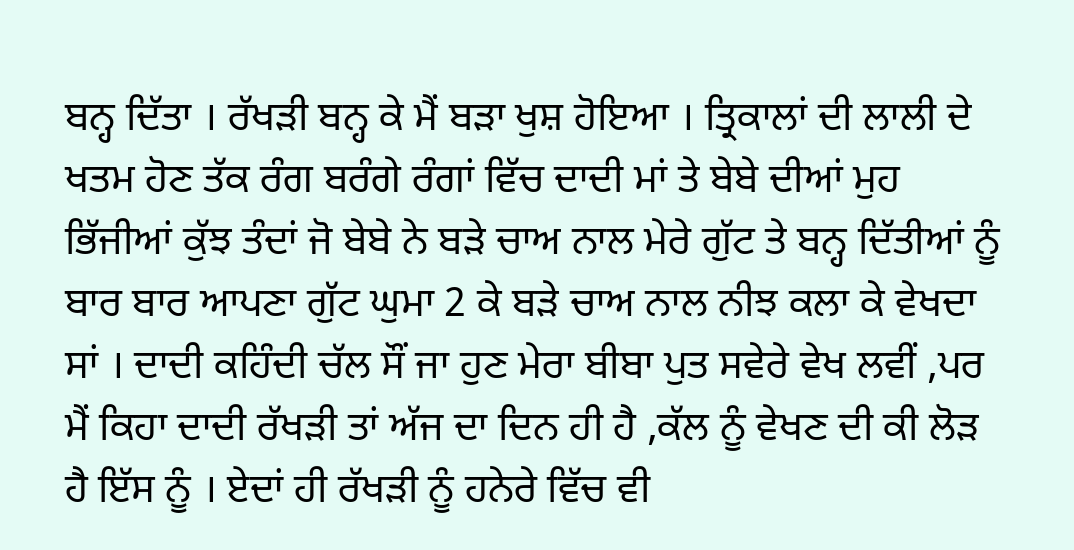ਬਨ੍ਹ ਦਿੱਤਾ । ਰੱਖੜੀ ਬਨ੍ਹ ਕੇ ਮੈਂ ਬੜਾ ਖੁਸ਼ ਹੋਇਆ । ਤ੍ਰਿਕਾਲਾਂ ਦੀ ਲਾਲੀ ਦੇ ਖਤਮ ਹੋਣ ਤੱਕ ਰੰਗ ਬਰੰਗੇ ਰੰਗਾਂ ਵਿੱਚ ਦਾਦੀ ਮਾਂ ਤੇ ਬੇਬੇ ਦੀਆਂ ਮੁਹ ਭਿੱਜੀਆਂ ਕੁੱਝ ਤੰਦਾਂ ਜੋ ਬੇਬੇ ਨੇ ਬੜੇ ਚਾਅ ਨਾਲ ਮੇਰੇ ਗੁੱਟ ਤੇ ਬਨ੍ਹ ਦਿੱਤੀਆਂ ਨੂੰ ਬਾਰ ਬਾਰ ਆਪਣਾ ਗੁੱਟ ਘੁਮਾ 2 ਕੇ ਬੜੇ ਚਾਅ ਨਾਲ ਨੀਝ ਕਲਾ ਕੇ ਵੇਖਦਾ ਸਾਂ । ਦਾਦੀ ਕਹਿੰਦੀ ਚੱਲ ਸੌਂ ਜਾ ਹੁਣ ਮੇਰਾ ਬੀਬਾ ਪੁਤ ਸਵੇਰੇ ਵੇਖ ਲਵੀਂ ,ਪਰ ਮੈਂ ਕਿਹਾ ਦਾਦੀ ਰੱਖੜੀ ਤਾਂ ਅੱਜ ਦਾ ਦਿਨ ਹੀ ਹੈ ,ਕੱਲ ਨੂੰ ਵੇਖਣ ਦੀ ਕੀ ਲੋੜ ਹੈ ਇੱਸ ਨੂੰ । ਏਦਾਂ ਹੀ ਰੱਖੜੀ ਨੂੰ ਹਨੇਰੇ ਵਿੱਚ ਵੀ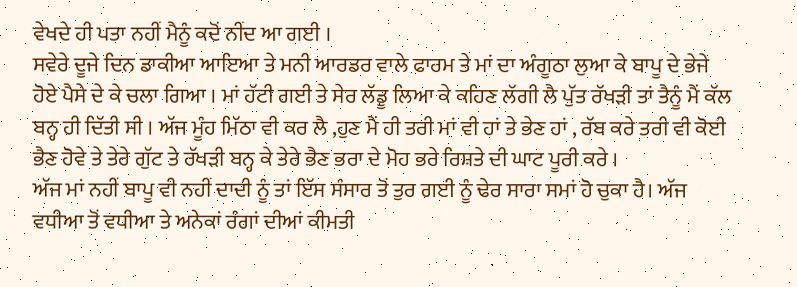ਵੇਖਦੇ ਹੀ ਪਤਾ ਨਹੀਂ ਮੈਨੂੰ ਕਦੋਂ ਨੀਂਦ ਆ ਗਈ ।
ਸਵੇਰੇ ਦੂਜੇ ਦਿਨ ਡਾਕੀਆ ਆਇਆ ਤੇ ਮਨੀ ਆਰਡਰ ਵਾਲੇ ਫਾਰਮ ਤੇ ਮਾਂ ਦਾ ਅੰਗੂਠਾ ਲੁਆ ਕੇ ਬਾਪੂ ਦੇ ਭੇਜੇ ਹੋਏ ਪੈਸੇ ਦੇ ਕੇ ਚਲਾ ਗਿਆ । ਮਾਂ ਹੱਟੀ ਗਈ ਤੇ ਸੇਰ ਲੱਡੂ ਲਿਆ ਕੇ ਕਹਿਣ ਲੱਗੀ ਲੈ ਪੁੱਤ ਰੱਖੜੀ ਤਾਂ ਤੈਨੂੰ ਮੈਂ ਕੱਲ ਬਨ੍ਹ ਹੀ ਦਿੱਤੀ ਸੀ । ਅੱਜ ਮੂੰਹ ਮਿੱਠਾ ਵੀ ਕਰ ਲੈ ,ਹੁਣ ਮੈਂ ਹੀ ਤਰੀ ਮਾਂ ਵੀ ਹਾਂ ਤੇ ਭੇਣ ਹਾਂ , ਰੱਬ ਕਰੇ ਤਰੀ ਵੀ ਕੋਈ ਭੈਣ ਹੋਵੇ ਤੇ ਤੇਰੇ ਗੁੱਟ ਤੇ ਰੱਖੜੀ ਬਨ੍ਹ ਕੇ ਤੇਰੇ ਭੈਣ ਭਰਾ ਦੇ ਮੋਹ ਭਰੇ ਰਿਸ਼ਤੇ ਦੀ ਘਾਟ ਪੂਰੀ ਕਰੇ ।
ਅੱਜ ਮਾਂ ਨਹੀਂ ਬਾਪੂ ਵੀ ਨਹੀਂ ਦਾਦੀ ਨੂੰ ਤਾਂ ਇੱਸ ਸੰਸਾਰ ਤੋਂ ਤੁਰ ਗਈ ਨੂੰ ਢੇਰ ਸਾਰਾ ਸਮਾਂ ਹੋ ਚੁਕਾ ਹੈ। ਅੱਜ ਵਧੀਆ ਤੋਂ ਵਧੀਆ ਤੇ ਅਨੇਕਾਂ ਰੰਗਾਂ ਦੀਆਂ ਕੀਮਤੀ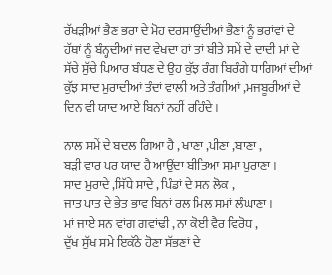ਰੱਖੜੀਆਂ ਭੈਣ ਭਰਾ ਦੇ ਮੋਹ ਦਰਸਾਉਂਦੀਆਂ ਭੈਣਾਂ ਨੂੰ ਭਰਾਂਵਾਂ ਦੇ ਹੱਥਾਂ ਨੂੰ ਬੰਨ੍ਹਦੀਆਂ ਜਦ ਵੇਖਦਾ ਹਾਂ ਤਾਂ ਬੀਤੇ ਸਮੇਂ ਦੇ ਦਾਦੀ ਮਾਂ ਦੇ ਸੱਚੇ ਸੁੱਚੇ ਪਿਆਰ ਬੰਧਣ ਦੇ ਉਹ ਕੁੱਝ ਰੰਗ ਬਿਰੰਗੇ ਧਾਗਿਆਂ ਦੀਆਂ ਕੁੱਝ ਸਾਦ ਮੁਰਾਦੀਆਂ ਤੰਦਾਂ ਵਾਲੀ ਅਤੇ ਤੰਗੀਆਂ ,ਮਜਬੂਰੀਆਂ ਦੇ ਦਿਨ ਵੀ ਯਾਦ ਆਏ ਬਿਨਾਂ ਨਹੀਂ ਰਹਿੰਦੇ ।

ਨਾਲ ਸਮੇਂ ਦੇ ਬਦਲ ਗਿਆ ਹੈ , ਖਾਣਾ ,ਪੀਣਾ ,ਬਾਣਾ ,
ਬੜੀ ਵਾਰ ਪਰ ਯਾਦ ਹੈ ਆਉਂਦਾ ਬੀਤਿਆ ਸਮਾ ਪੁਰਾਣਾ ।
ਸਾਦ ਮੁਰਾਦੇ ,ਸਿੱਧੇ ਸਾਦੇ , ਪਿੰਡਾਂ ਦੇ ਸਨ ਲੋਕ ,
ਜਾਤ ਪਾਤ ਦੇ ਭੇਤ ਭਾਵ ਬਿਨਾਂ ਰਲ ਮਿਲ ਸਮਾਂ ਲੰਘਾਣਾ ।
ਮਾਂ ਜਾਏ ਸਨ ਵਾਂਗ ਗਵਾਂਢੀ , ਨਾ ਕੋਈ ਵੈਰ ਵਿਰੋਧ ,
ਦੁੱਖ ਸੁੱਖ ਸਮੇ ਇਕੱਠੇ ਹੋਣਾ ਸੱਭਣਾਂ ਦੇ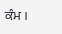ਕੰਮ ।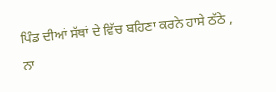ਪਿੰਡ ਦੀਆਂ ਸੱਥਾਂ ਦੇ ਵਿੱਚ ਬਹਿਣਾ ਕਰਨੇ ਹਾਸੇ ਠੱਠੇ ,
ਨਾ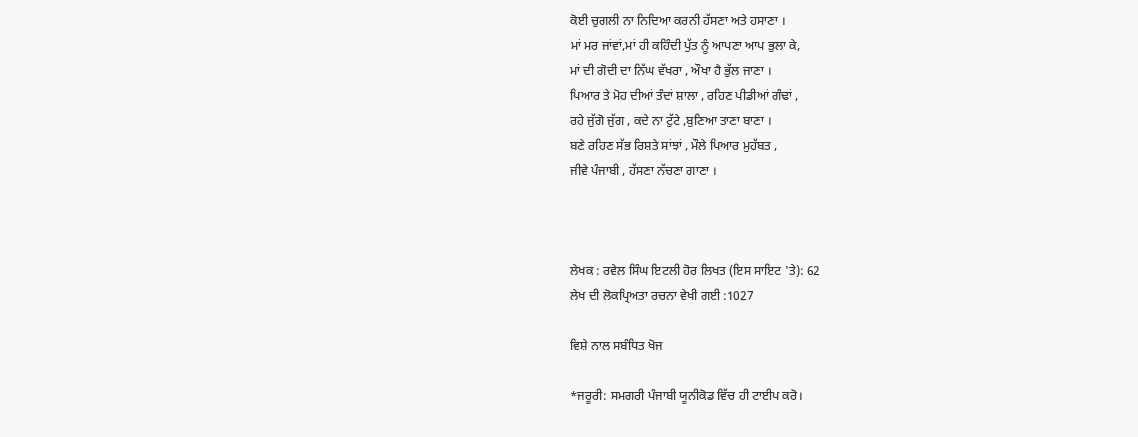ਕੋਈ ਚੁਗਲੀ ਨਾ ਨਿਦਿਆ ਕਰਨੀ ਹੱਸਣਾ ਅਤੇ ਹਸਾਣਾ ।
ਮਾਂ ਮਰ ਜਾਂਵਾਂ,ਮਾਂ ਹੀ ਕਹਿੰਦੀ ਪੁੱਤ ਨੂੰ ਆਪਣਾ ਆਪ ਭੁਲਾ ਕੇ,
ਮਾਂ ਦੀ ਗੋਦੀ ਦਾ ਨਿੱਘ ਵੱਖਰਾ , ਔਖਾ ਹੈ ਭੁੱਲ ਜਾਣਾ ।
ਪਿਆਰ ਤੇ ਮੋਹ ਦੀਆਂ ਤੰਦਾਂ ਸ਼ਾਲਾ , ਰਹਿਣ ਪੀਡੀਆਂ ਗੰਢਾਂ ,
ਰਹੇ ਜੁੱਗੋ ਜੁੱਗ , ਕਦੇ ਨਾ ਟੁੱਟੇ ,ਬੁਣਿਆ ਤਾਣਾ ਬਾਣਾ ।
ਬਣੇ ਰਹਿਣ ਸੱਭ ਰਿਸ਼ਤੇ ਸਾਂਝਾਂ , ਮੌਲੇ ਪਿਆਰ ਮੁਹੱਬਤ ,
ਜੀਵੇ ਪੰਜਾਬੀ , ਹੱਸਣਾ ਨੱਚਣਾ ਗਾਣਾ ।



ਲੇਖਕ : ਰਵੇਲ ਸਿੰਘ ਇਟਲੀ ਹੋਰ ਲਿਖਤ (ਇਸ ਸਾਇਟ 'ਤੇ): 62
ਲੇਖ ਦੀ ਲੋਕਪ੍ਰਿਅਤਾ ਰਚਨਾ ਵੇਖੀ ਗਈ :1027

ਵਿਸ਼ੇ ਨਾਲ ਸਬੰਧਿਤ ਖੋਜ

*ਜਰੂਰੀ: ਸਮਗਰੀ ਪੰਜਾਬੀ ਯੂਨੀਕੋਡ ਵਿੱਚ ਹੀ ਟਾਈਪ ਕਰੋ।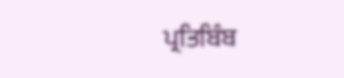ਪ੍ਰਤਿਬਿੰਬ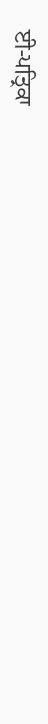ਈ-ਪਤ੍ਰਿਕਾ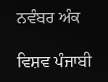ਨਵੰਬਰ ਅੰਕ

ਵਿਸ਼ਵ ਪੰਜਾਬੀ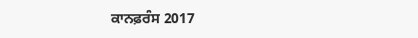ਕਾਨਫ਼ਰੰਸ 2017